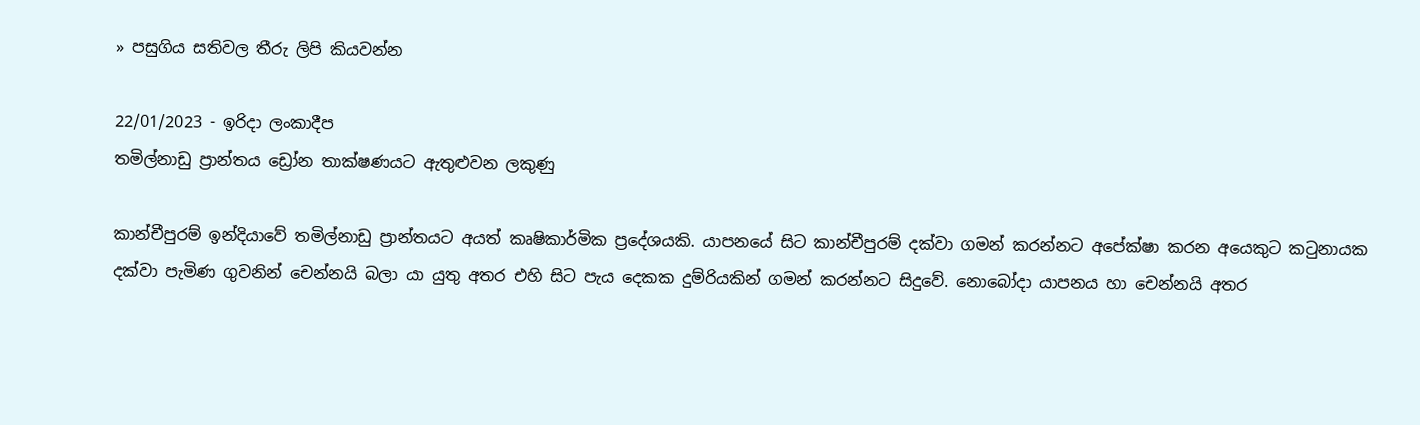» පසුගිය සතිවල තීරු ලිපි කියවන්න

22/01/2023 - ඉරිදා ලංකාදීප
තමිල්නාඩු ප්‍රාන්තය ඩ්‍රෝන තාක්ෂණයට ඇතුළුවන ලකුණු

කාන්චීපුරම් ඉන්දියාවේ තමිල්නාඩු ප්‍රාන්තයට අයත් කෘෂිකාර්මික ප්‍රදේශයකි. යාපනයේ සිට කාන්චීපුරම් දක්වා ගමන් කරන්නට අපේක්ෂා කරන අයෙකුට කටුනායක දක්වා පැමිණ ගුවනින් චෙන්නයි බලා යා යුතු අතර එහි සිට පැය දෙකක දුම්රියකින් ගමන් කරන්නට සිදුවේ. නොබෝදා යාපනය හා චෙන්නයි අතර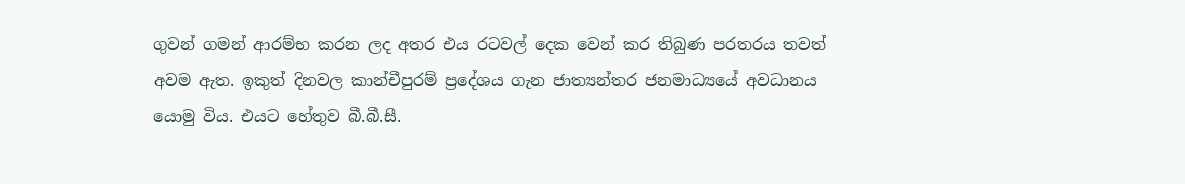ගුවන් ගමන් ආරම්භ කරන ලද අතර එය රටවල් දෙක වෙන් කර තිබුණ පරතරය තවත් අවම ඇත. ඉකුත් දිනවල කාන්චීපුරම් ප්‍රදේශය ගැන ජාත්‍යන්තර ජනමාධ්‍යයේ අවධානය යොමු විය. එයට හේතුව බී.බී.සී.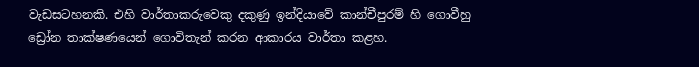වැඩසටහනකි. එහි වාර්තාකරුවෙකු දකුණු ඉන්දියාවේ කාන්චීපුරම් හි ගොවීහු ඩ්‍රෝන තාක්ෂණයෙන් ගොවිතැන් කරන ආකාරය වාර්තා කළහ.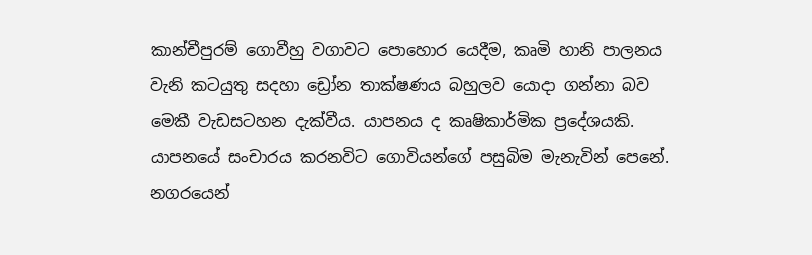කාන්චීපුරම් ගොවීහු වගාවට පොහොර යෙදීම, කෘමි හානි පාලනය වැනි කටයුතු සදහා ඩ්‍රෝන තාක්ෂණය බහුලව යොදා ගන්නා බව මෙකී වැඩසටහන දැක්වීය. යාපනය ද කෘෂිකාර්මික ප්‍රදේශයකි. යාපනයේ සංචාරය කරනවිට ගොවියන්ගේ පසුබිම මැනැවින් පෙනේ. නගරයෙන්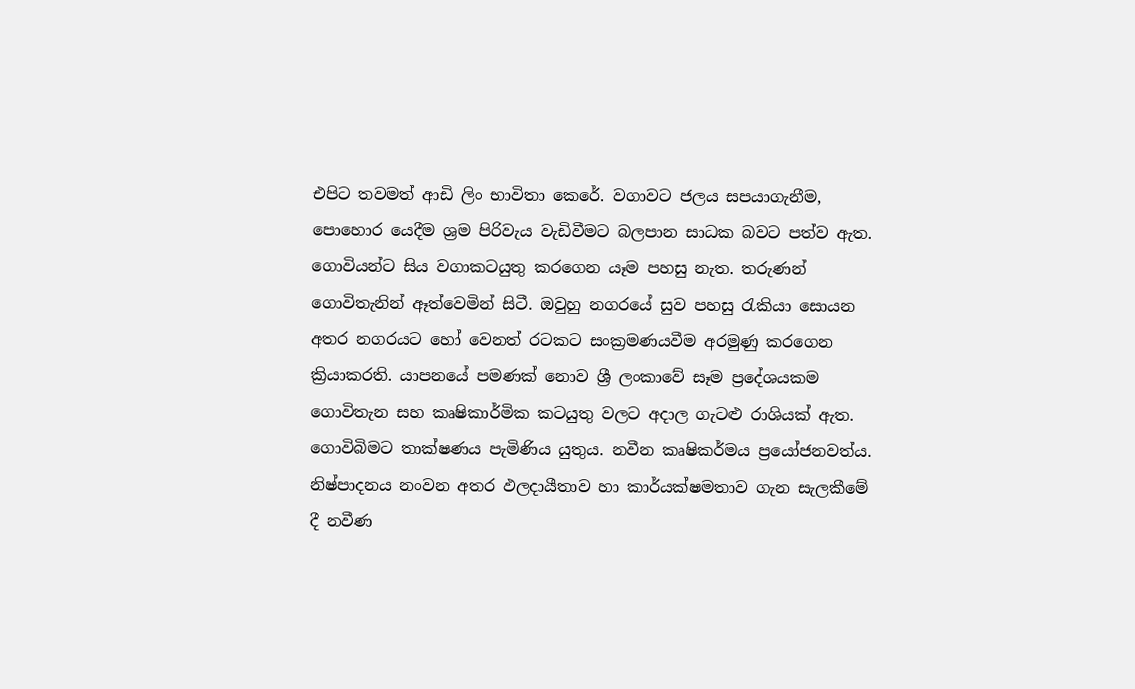එපිට තවමත් ආඩි ලිං භාවිතා කෙරේ. වගාවට ජලය සපයාගැනීම, පොහොර යෙදීම ශ්‍රම පිරිවැය වැඩිවීමට බලපාන සාධක බවට පත්ව ඇත. ගොවියන්ට සිය වගාකටයුතු කරගෙන යෑම පහසු නැත. තරුණන් ගොවිතැනින් ඈත්වෙමින් සිටී. ඔවුහු නගරයේ සුව පහසු රැකියා සොයන අතර නගරයට හෝ වෙනත් රටකට සංක්‍රමණයවීම අරමුණු කරගෙන ක්‍රියාකරති. යාපනයේ පමණක් නොව ශ්‍රී ලංකාවේ සෑම ප්‍රදේශයකම ගොවිතැන සහ කෘෂිකාර්මික කටයුතු වලට අදාල ගැටළු රාශියක් ඇත. ගොවිබිමට තාක්ෂණය පැමිණිය යුතුය. නවීන කෘෂිකර්මය ප්‍රයෝජනවත්ය. නිෂ්පාදනය නංවන අතර ඵලදායීතාව හා කාර්යක්ෂමතාව ගැන සැලකීමේ දී නවීණ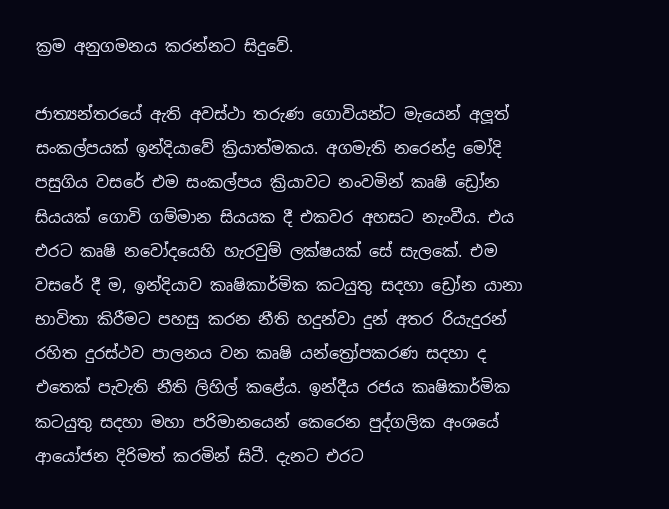ක්‍රම අනුගමනය කරන්නට සිදුවේ.

ජාත්‍යන්තරයේ ඇති අවස්ථා තරුණ ගොවියන්ට මැයෙන් අලූත් සංකල්පයක් ඉන්දියාවේ ක්‍රියාත්මකය. අගමැති නරෙන්ද්‍ර මෝදි පසුගිය වසරේ එම සංකල්පය ක්‍රියාවට නංවමින් කෘෂි ඩ්‍රෝන සියයක් ගොවි ගම්මාන සියයක දී එකවර අහසට නැංවීය. එය එරට කෘෂි නවෝදයෙහි හැරවුම් ලක්ෂයක් සේ සැලකේ. එම වසරේ දී ම, ඉන්දියාව කෘෂිකාර්මික කටයුතු සදහා ඩ්‍රෝන යානා භාවිතා කිරීමට පහසු කරන නීති හදුන්වා දුන් අතර රියැදුරන් රහිත දුරස්ථව පාලනය වන කෘෂි යන්ත්‍රෝපකරණ සදහා ද එතෙක් පැවැති නීති ලිහිල් කළේය. ඉන්දීය රජය කෘෂිකාර්මික කටයුතු සදහා මහා පරිමානයෙන් කෙරෙන පුද්ගලික අංශයේ ආයෝජන දිරිමත් කරමින් සිටී. දැනට එරට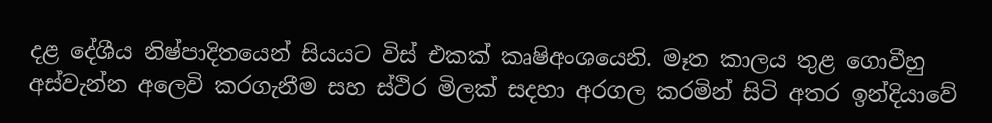දළ දේශීය නිෂ්පාදිතයෙන් සියයට විස් එකක් කෘෂිඅංශයෙනි. මෑත කාලය තුළ ගොවීහු අස්වැන්න අලෙවි කරගැනීම සහ ස්ථිර මිලක් සදහා අරගල කරමින් සිටි අතර ඉන්දියාවේ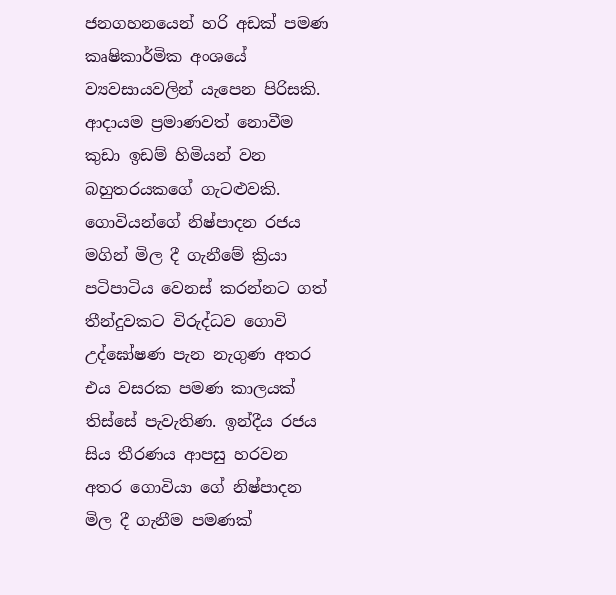ජනගහනයෙන් හරි අඩක් පමණ කෘෂිකාර්මික අංශයේ ව්‍යවසායවලින් යැපෙන පිරිසකි. ආදායම ප්‍රමාණවත් නොවීම කුඩා ඉඩම් හිමියන් වන බහුතරයකගේ ගැටළුවකි. ගොවියන්ගේ නිෂ්පාදන රජය මගින් මිල දී ගැනීමේ ක්‍රියා පටිපාටිය වෙනස් කරන්නට ගත් තීන්දුවකට විරුද්ධව ගොවි උද්ඝෝෂණ පැන නැගුණ අතර එය වසරක පමණ කාලයක් තිස්සේ පැවැතිණ. ඉන්දීය රජය සිය තීරණය ආපසු හරවන අතර ගොවියා ගේ නිෂ්පාදන මිල දී ගැනීම පමණක්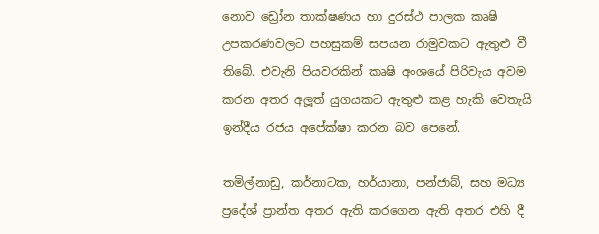නොව ඩ්‍රෝන තාක්ෂණය හා දුරස්ථ පාලක කෘෂි උපකරණවලට පහසුකම් සපයන රාමුවකට ඇතුළු වී තිබේ. එවැනි පියවරකින් කෘෂි අංශයේ පිරිවැය අවම කරන අතර අලූත් යුගයකට ඇතුළු කළ හැකි වෙතැයි ඉන්දීය රජය අපේක්ෂා කරන බව පෙනේ.

තමිල්නාඩු, කර්නාටක, හර්යානා, පන්ජාබ්, සහ මධ්‍ය ප්‍රදේශ් ප්‍රාන්ත අතර ඇති කරගෙන ඇති අතර එහි දී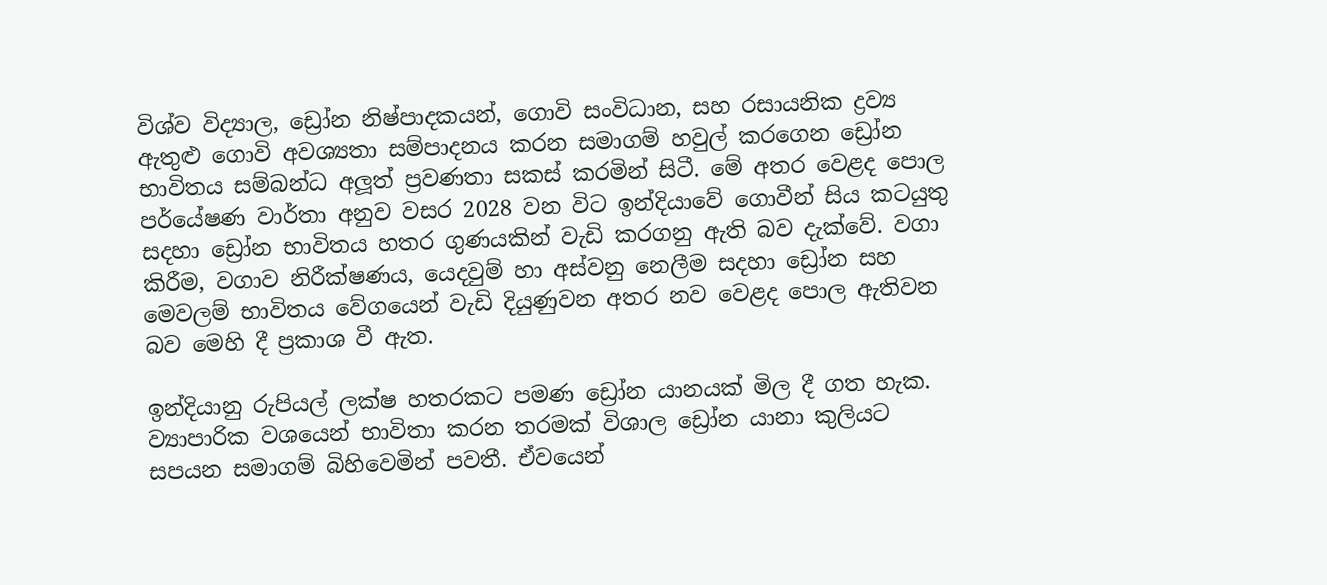විශ්ව විද්‍යාල, ඩ්‍රෝන නිෂ්පාදකයන්, ගොවි සංවිධාන, සහ රසායනික ද්‍රව්‍ය ඇතුළු ගොවි අවශ්‍යතා සම්පාදනය කරන සමාගම් හවුල් කරගෙන ඩ්‍රෝන භාවිතය සම්බන්ධ අලූත් ප්‍රවණතා සකස් කරමින් සිටී. මේ අතර වෙළද පොල පර්යේෂණ වාර්තා අනුව වසර 2028 වන විට ඉන්දියාවේ ගොවීන් සිය කටයුතු සදහා ඩ්‍රෝන භාවිතය හතර ගුණයකින් වැඩි කරගනු ඇති බව දැක්වේ. වගා කිරීම, වගාව නිරීක්ෂණය, යෙදවුම් හා අස්වනු නෙලීම සදහා ඩ්‍රෝන සහ මෙවලම් භාවිතය වේගයෙන් වැඩි දියුණුවන අතර නව වෙළද පොල ඇතිවන බව මෙහි දී ප්‍රකාශ වී ඇත.

ඉන්දියානු රුපියල් ලක්ෂ හතරකට පමණ ඩ්‍රෝන යානයක් මිල දී ගත හැක. ව්‍යාපාරික වශයෙන් භාවිතා කරන තරමක් විශාල ඩ්‍රෝන යානා කුලියට සපයන සමාගම් බිහිවෙමින් පවතී. ඒවයෙන්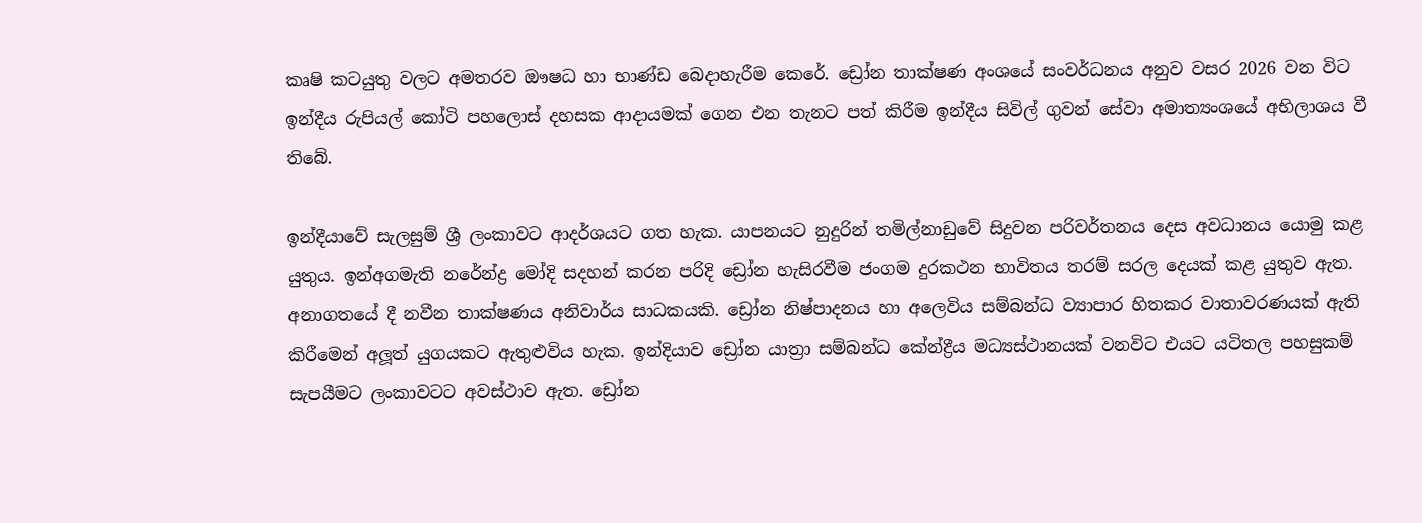කෘෂි කටයුතු වලට අමතරව ඖෂධ හා භාණ්ඩ බෙදාහැරීම කෙරේ. ඩ්‍රෝන තාක්ෂණ අංශයේ සංවර්ධනය අනුව වසර 2026 වන විට ඉන්දීය රුපියල් කෝටි පහලොස් දහසක ආදායමක් ගෙන එන තැනට පත් කිරීම ඉන්දීය සිවිල් ගුවන් සේවා අමාත්‍යංශයේ අභිලාශය වී තිබේ.

ඉන්දීයාවේ සැලසුම් ශ්‍රී ලංකාවට ආදර්ශයට ගත හැක. යාපනයට නුදුරින් තමිල්නාඩුවේ සිදුවන පරිවර්තනය දෙස අවධානය යොමු කළ යුතුය. ඉන්අගමැති නරේන්ද්‍ර මෝදි සදහන් කරන පරිදි ඩ්‍රෝන හැසිරවීම ජංගම දුරකථන භාවිතය තරම් සරල දෙයක් කළ යුතුව ඇත. අනාගතයේ දී නවීන තාක්ෂණය අනිවාර්ය සාධකයකි. ඩ්‍රෝන නිෂ්පාදනය හා අලෙවිය සම්බන්ධ ව්‍යාපාර හිතකර වාතාවරණයක් ඇති කිරීමෙන් අලූත් යුගයකට ඇතුළුවිය හැක. ඉන්දියාව ඩ්‍රෝන යාත්‍රා සම්බන්ධ කේන්ද්‍රීය මධ්‍යස්ථානයක් වනවිට එයට යටිතල පහසුකම් සැපයීමට ලංකාවටට අවස්ථාව ඇත. ඩ්‍රෝන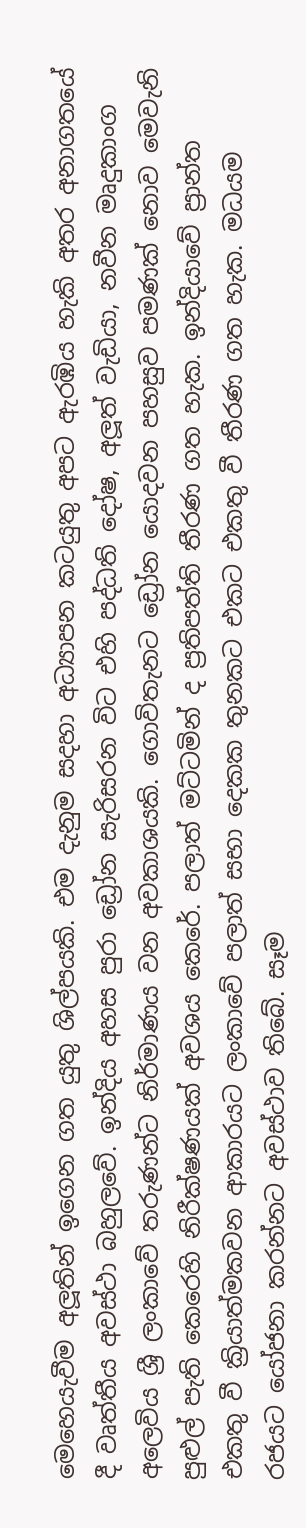මෙහෙයැවීම අලූතින් ඉගෙන ගත යුතු ශිල්පයකි. එම දැනුම සදහා අධ්‍යාපන කටයුතු අපට ඇරඹිය හැකි අතර අනාගතයේ දී වෘත්තීය අවස්ථා බහුලවේ. ඉන්දිය අහස පුරා ඩ්‍රෝන සැරිසරන විට එහි පද්ධති දෝෂ, අලූත් වැඩියා, නවීන මෘදුකාංග අලෙවිය ශ්‍රී ලංකාවේ තරුණන්ට නිර්මාණය වන අවකාශයකි. ගොවිතැනට ඩ්‍රෝන යොදවන පහසුව පමණක් නොව මෙවැනි පුළුල් පැති කෙරෙහි නිරීක්ෂණයක් අවශය කෙරේ. පලාත් මට්ටමින් ද ප්‍රතිපත්ති තීරණ ගත හැක. ඉන්දියාවේ ප්‍රාන්ත එකතු වී ක්‍රියාත්මකවන ආකාරයට ලංකාවේ පලාත් සභා දෙකක තුනකට එකට එකතු වී තීරණ ගත හැක. මධයම රජයට යෝජනා කරන්නට අවස්ථාව තිබේ. සෑම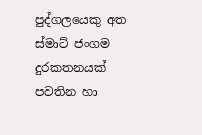පුද්ගලයෙකු අත ස්මාට් ජංගම දුරකතනයක් පවතින හා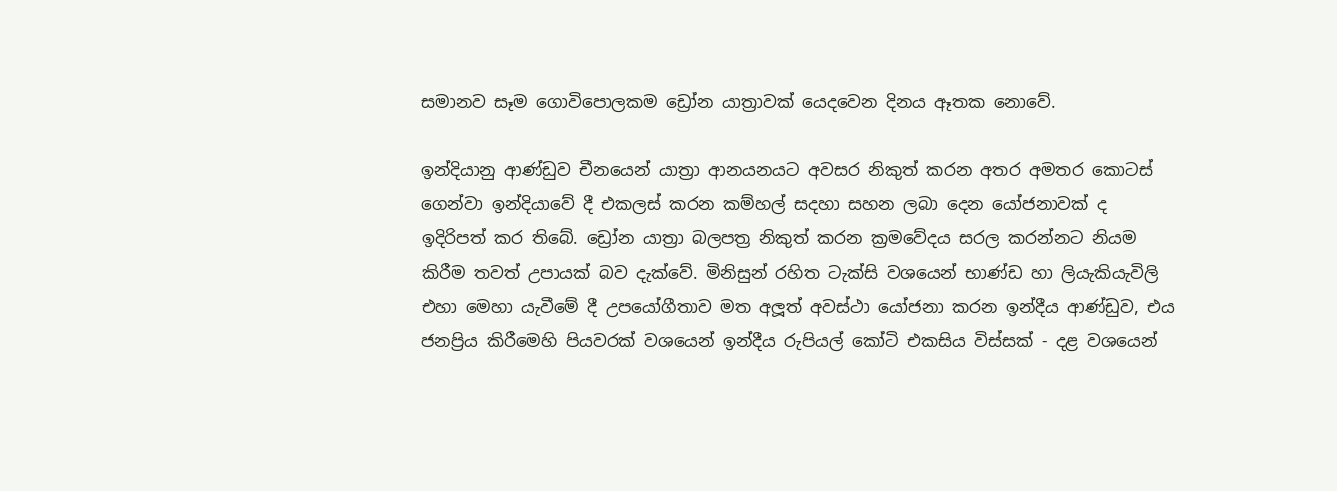සමානව සෑම ගොවිපොලකම ඩ්‍රෝන යාත්‍රාවක් යෙදවෙන දිනය ඈතක නොවේ.

ඉන්දියානු ආණ්ඩුව චීනයෙන් යාත්‍රා ආනයනයට අවසර නිකුත් කරන අතර අමතර කොටස් ගෙන්වා ඉන්දියාවේ දී එකලස් කරන කම්හල් සදහා සහන ලබා දෙන යෝජනාවක් ද ඉදිරිපත් කර තිබේ. ඩ්‍රෝන යාත්‍රා බලපත්‍ර නිකුත් කරන ක්‍රමවේදය සරල කරන්නට නියම කිරීම තවත් උපායක් බව දැක්වේ. මිනිසුන් රහිත ටැක්සි වශයෙන් භාණ්ඩ හා ලියැකියැවිලි එහා මෙහා යැවීමේ දී උපයෝගීතාව මත අලූත් අවස්ථා යෝජනා කරන ඉන්දීය ආණ්ඩුව, එය ජනප්‍රිය කිරීමෙහි පියවරක් වශයෙන් ඉන්දීය රුපියල් කෝටි එකසිය විස්සක් - දළ වශයෙන්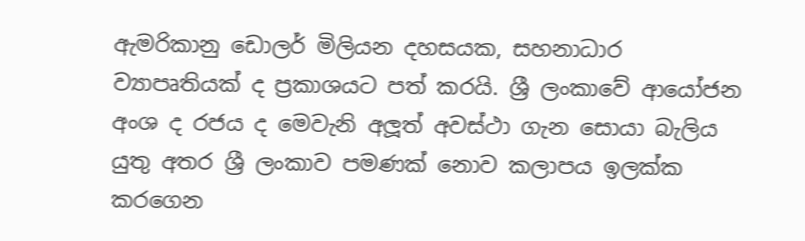ඇමරිකානු ඩොලර් මිලියන දහසයක, සහනාධාර ව්‍යාපෘතියක් ද ප්‍රකාශයට පත් කරයි. ශ්‍රී ලංකාවේ ආයෝජන අංශ ද රජය ද මෙවැනි අලූත් අවස්ථා ගැන සොයා බැලිය යුතු අතර ශ්‍රී ලංකාව පමණක් නොව කලාපය ඉලක්ක කරගෙන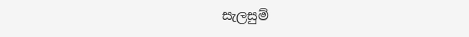සැලසුම්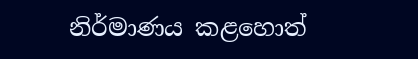නිර්මාණය කළහොත්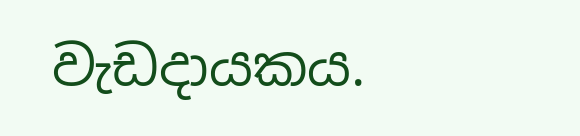වැඩදායකය.